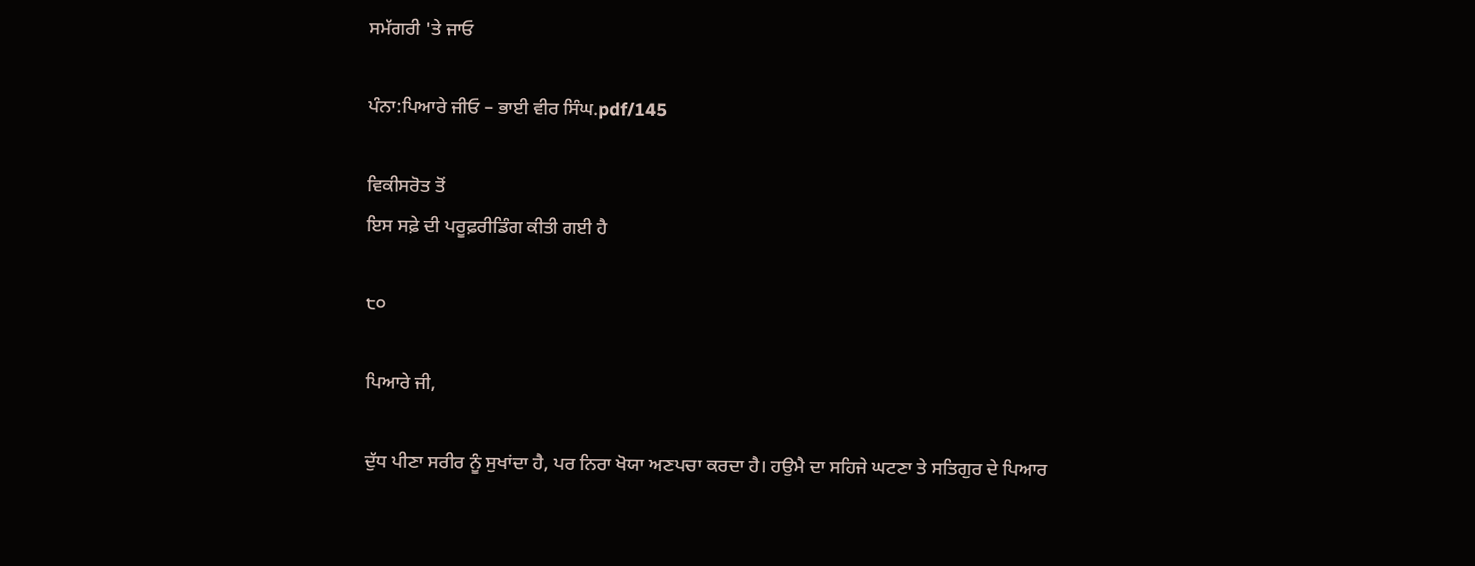ਸਮੱਗਰੀ 'ਤੇ ਜਾਓ

ਪੰਨਾ:ਪਿਆਰੇ ਜੀਓ – ਭਾਈ ਵੀਰ ਸਿੰਘ.pdf/145

ਵਿਕੀਸਰੋਤ ਤੋਂ
ਇਸ ਸਫ਼ੇ ਦੀ ਪਰੂਫ਼ਰੀਡਿੰਗ ਕੀਤੀ ਗਈ ਹੈ

੮੦

ਪਿਆਰੇ ਜੀ,

ਦੁੱਧ ਪੀਣਾ ਸਰੀਰ ਨੂੰ ਸੁਖਾਂਦਾ ਹੈ, ਪਰ ਨਿਰਾ ਖੋਯਾ ਅਣਪਚਾ ਕਰਦਾ ਹੈ। ਹਉਮੈ ਦਾ ਸਹਿਜੇ ਘਟਣਾ ਤੇ ਸਤਿਗੁਰ ਦੇ ਪਿਆਰ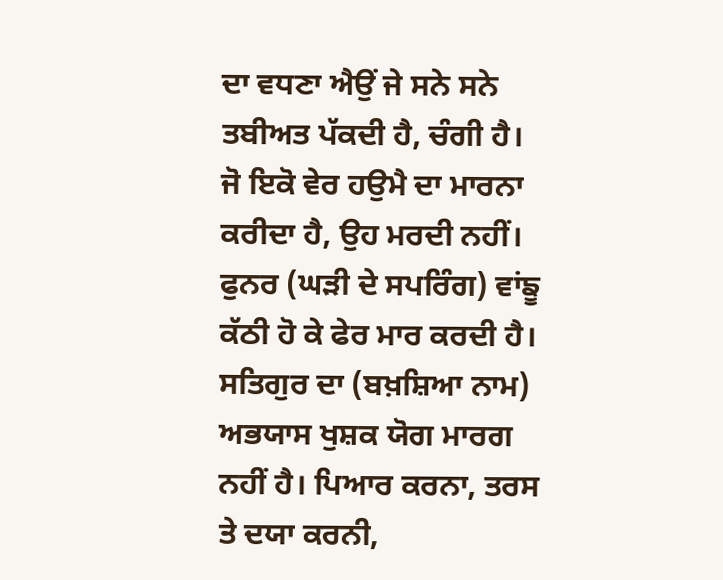ਦਾ ਵਧਣਾ ਐਉਂ ਜੇ ਸਨੇ ਸਨੇ ਤਬੀਅਤ ਪੱਕਦੀ ਹੈ, ਚੰਗੀ ਹੈ। ਜੋ ਇਕੋ ਵੇਰ ਹਉਮੈ ਦਾ ਮਾਰਨਾ ਕਰੀਦਾ ਹੈ, ਉਹ ਮਰਦੀ ਨਹੀਂ। ਫੁਨਰ (ਘੜੀ ਦੇ ਸਪਰਿੰਗ) ਵਾਂਙੂ ਕੱਠੀ ਹੋ ਕੇ ਫੇਰ ਮਾਰ ਕਰਦੀ ਹੈ। ਸਤਿਗੁਰ ਦਾ (ਬਖ਼ਸ਼ਿਆ ਨਾਮ) ਅਭਯਾਸ ਖੁਸ਼ਕ ਯੋਗ ਮਾਰਗ ਨਹੀਂ ਹੈ। ਪਿਆਰ ਕਰਨਾ, ਤਰਸ ਤੇ ਦਯਾ ਕਰਨੀ,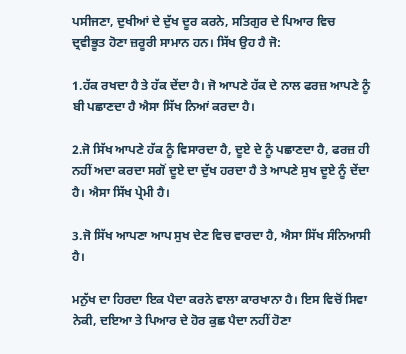ਪਸੀਜਣਾ, ਦੁਖੀਆਂ ਦੇ ਦੁੱਖ ਦੂਰ ਕਰਨੇ, ਸਤਿਗੁਰ ਦੇ ਪਿਆਰ ਵਿਚ ਦ੍ਰਵੀਭੂਤ ਹੋਣਾ ਜ਼ਰੂਰੀ ਸਾਮਾਨ ਹਨ। ਸਿੱਖ ਉਹ ਹੈ ਜੋ:

1.ਹੱਕ ਰਖਦਾ ਹੈ ਤੇ ਹੱਕ ਦੇਂਦਾ ਹੈ। ਜੋ ਆਪਣੇ ਹੱਕ ਦੇ ਨਾਲ ਫਰਜ਼ ਆਪਣੇ ਨੂੰ ਬੀ ਪਛਾਣਦਾ ਹੈ ਐਸਾ ਸਿੱਖ ਨਿਆਂ ਕਰਦਾ ਹੈ।

2.ਜੋ ਸਿੱਖ ਆਪਣੇ ਹੱਕ ਨੂੰ ਵਿਸਾਰਦਾ ਹੈ, ਦੂਏ ਦੇ ਨੂੰ ਪਛਾਣਦਾ ਹੈ, ਫਰਜ਼ ਹੀ ਨਹੀਂ ਅਦਾ ਕਰਦਾ ਸਗੋਂ ਦੂਏ ਦਾ ਦੁੱਖ ਹਰਦਾ ਹੈ ਤੇ ਆਪਣੇ ਸੁਖ ਦੂਏ ਨੂੰ ਦੇਂਦਾ ਹੈ। ਐਸਾ ਸਿੱਖ ਪ੍ਰੇਮੀ ਹੈ।

3.ਜੋ ਸਿੱਖ ਆਪਣਾ ਆਪ ਸੁਖ ਦੇਣ ਵਿਚ ਵਾਰਦਾ ਹੈ, ਐਸਾ ਸਿੱਖ ਸੰਨਿਆਸੀ ਹੈ।

ਮਨੁੱਖ ਦਾ ਹਿਰਦਾ ਇਕ ਪੈਦਾ ਕਰਨੇ ਵਾਲਾ ਕਾਰਖਾਨਾ ਹੈ। ਇਸ ਵਿਚੋਂ ਸਿਵਾ ਨੇਕੀ, ਦਇਆ ਤੇ ਪਿਆਰ ਦੇ ਹੋਰ ਕੁਛ ਪੈਦਾ ਨਹੀਂ ਹੋਣਾ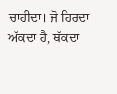ਚਾਹੀਦਾ। ਜੋ ਹਿਰਦਾ ਅੱਕਦਾ ਹੈ, ਥੱਕਦਾ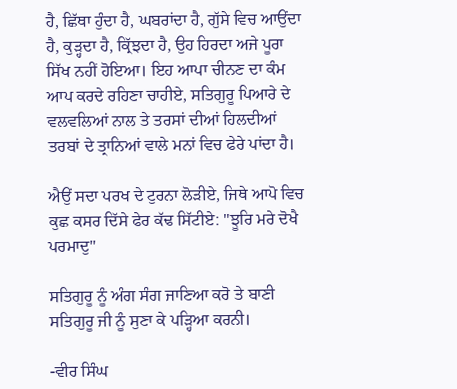ਹੈ, ਛਿੱਥਾ ਹੁੰਦਾ ਹੈ, ਘਬਰਾਂਦਾ ਹੈ, ਗੁੱਸੇ ਵਿਚ ਆਉਂਦਾ ਹੈ, ਕੁੜ੍ਹਦਾ ਹੈ, ਕ੍ਰਿੱਝਦਾ ਹੈ, ਉਹ ਹਿਰਦਾ ਅਜੇ ਪੂਰਾ ਸਿੱਖ ਨਹੀਂ ਹੋਇਆ। ਇਹ ਆਪਾ ਚੀਨਣ ਦਾ ਕੰਮ ਆਪ ਕਰਦੇ ਰਹਿਣਾ ਚਾਹੀਏ, ਸਤਿਗੁਰੂ ਪਿਆਰੇ ਦੇ ਵਲਵਲਿਆਂ ਨਾਲ ਤੇ ਤਰਸਾਂ ਦੀਆਂ ਹਿਲਦੀਆਂ ਤਰਬਾਂ ਦੇ ਤ੍ਰਾਨਿਆਂ ਵਾਲੇ ਮਨਾਂ ਵਿਚ ਫੇਰੇ ਪਾਂਦਾ ਹੈ।

ਐਉਂ ਸਦਾ ਪਰਖ ਦੇ ਟੁਰਨਾ ਲੋੜੀਏ, ਜਿਥੇ ਆਪੋ ਵਿਚ ਕੁਛ ਕਸਰ ਦਿੱਸੇ ਫੇਰ ਕੱਢ ਸਿੱਟੀਏ: "ਝੂਰਿ ਮਰੇ ਦੋਖੈ ਪਰਮਾਦੁ"

ਸਤਿਗੁਰੂ ਨੂੰ ਅੰਗ ਸੰਗ ਜਾਣਿਆ ਕਰੋ ਤੇ ਬਾਣੀ ਸਤਿਗੁਰੂ ਜੀ ਨੂੰ ਸੁਣਾ ਕੇ ਪੜ੍ਹਿਆ ਕਰਨੀ।

-ਵੀਰ ਸਿੰਘ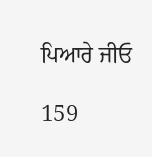ਪਿਆਰੇ ਜੀਓ

159